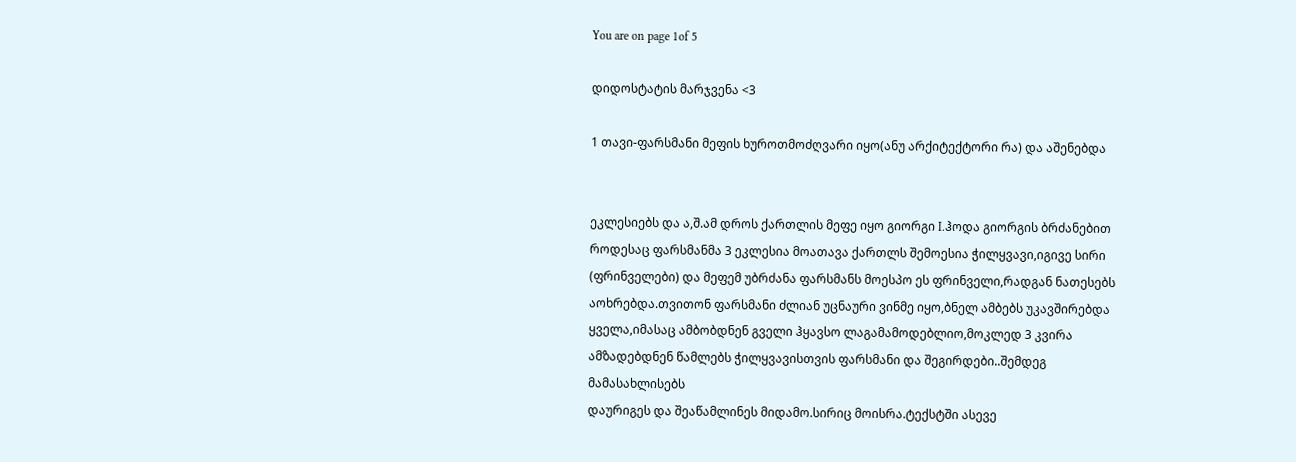You are on page 1of 5

დიდოსტატის მარჯვენა <3

1 თავი-ფარსმანი მეფის ხუროთმოძღვარი იყო(ანუ არქიტექტორი რა) და აშენებდა


ეკლესიებს და ა,შ.ამ დროს ქართლის მეფე იყო გიორგი I.ჰოდა გიორგის ბრძანებით
როდესაც ფარსმანმა 3 ეკლესია მოათავა ქართლს შემოესია ჭილყვავი,იგივე სირი
(ფრინველები) და მეფემ უბრძანა ფარსმანს მოესპო ეს ფრინველი,რადგან ნათესებს
აოხრებდა.თვითონ ფარსმანი ძლიან უცნაური ვინმე იყო,ბნელ ამბებს უკავშირებდა
ყველა,იმასაც ამბობდნენ გველი ჰყავსო ლაგამამოდებლიო,მოკლედ 3 კვირა
ამზადებდნენ წამლებს ჭილყვავისთვის ფარსმანი და შეგირდები..შემდეგ მამასახლისებს
დაურიგეს და შეაწამლინეს მიდამო.სირიც მოისრა.ტექსტში ასევე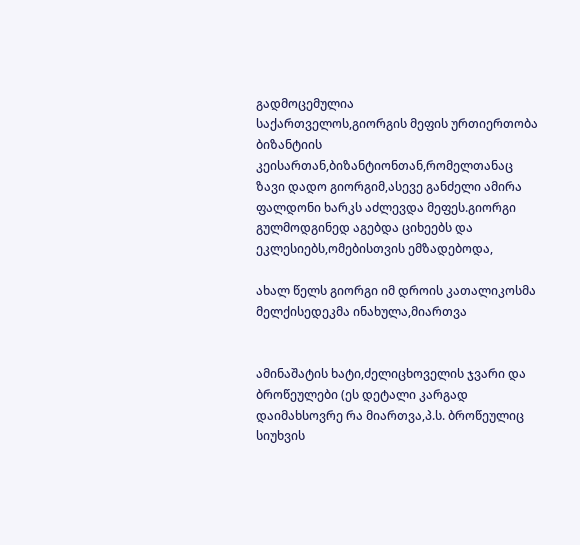გადმოცემულია
საქართველოს,გიორგის მეფის ურთიერთობა ბიზანტიის
კეისართან,ბიზანტიონთან,რომელთანაც ზავი დადო გიორგიმ,ასევე განძელი ამირა
ფალდონი ხარკს აძლევდა მეფეს.გიორგი გულმოდგინედ აგებდა ციხეებს და
ეკლესიებს,ომებისთვის ემზადებოდა,

ახალ წელს გიორგი იმ დროის კათალიკოსმა მელქისედეკმა ინახულა,მიართვა


ამინაშატის ხატი,ძელიცხოველის ჯვარი და ბროწეულები (ეს დეტალი კარგად
დაიმახსოვრე რა მიართვა,პ.ს. ბროწეულიც სიუხვის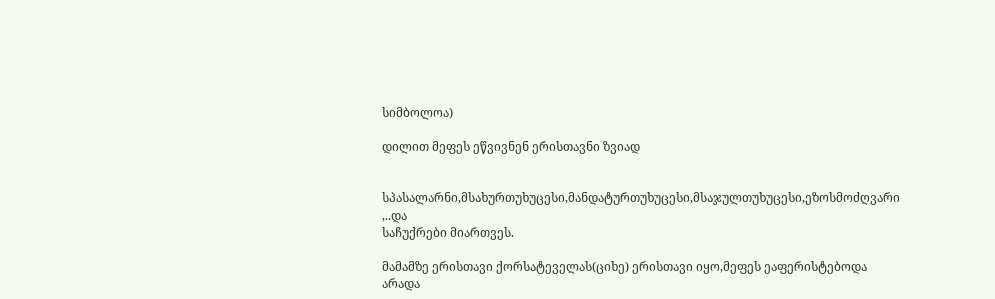სიმბოლოა)

დილით მეფეს ეწვივნენ ერისთავნი ზვიად


სპასალარნი,მსახურთუხუცესი,მანდატურთუხუცესი,მსაჯულთუხუცესი,ეზოსმოძღვარი ,..და
საჩუქრები მიართვეს.

მამამზე ერისთავი ქორსატეველას(ციხე) ერისთავი იყო,მეფეს ეაფერისტებოდა არადა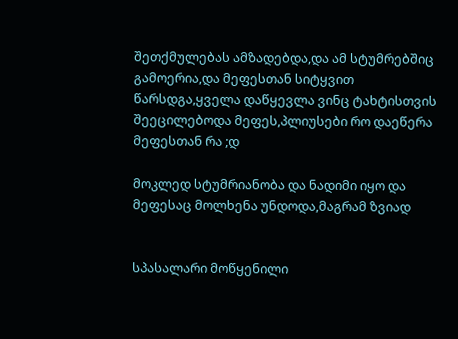შეთქმულებას ამზადებდა,და ამ სტუმრებშიც გამოერია,და მეფესთან სიტყვით
წარსდგა,ყველა დაწყევლა ვინც ტახტისთვის შეეცილებოდა მეფეს,პლიუსები რო დაეწერა
მეფესთან რა ;დ

მოკლედ სტუმრიანობა და ნადიმი იყო და მეფესაც მოლხენა უნდოდა,მაგრამ ზვიად


სპასალარი მოწყენილი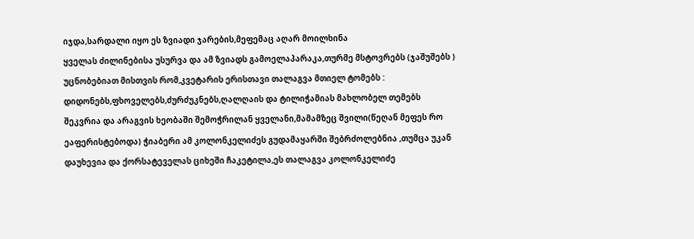იჯდა,სარდალი იყო ეს ზვიადი ჯარების,მეფემაც აღარ მოილხინა
ყველას ძილინებისა უსურვა და ამ ზვიადს გამოელაპარაკა,თურმე მსტოვრებს (ჯაშუშებს )
უცნობებიათ მისთვის რომ,კვეტარის ერისთავი თალაგვა მთიელ ტომებს :
დიდონებს,ფხოველებს,ძურძუკნებს,ღალღაის და ტილიჭამიას მახლობელ თემებს
შეკვრია და არაგვის ხეობაში შემოჭრილან ყველანი,მამამზეც შვილი(წეღან მეფეს რო
ეაფერისტებოდა) ჭიაბერი ამ კოლონკელიძეს გუდამაყარში შებრძოლებნია ,თუმცა უკან
დაუხევია და ქორსატეველას ციხეში ჩაკეტილა,ეს თალაგვა კოლონკელიძე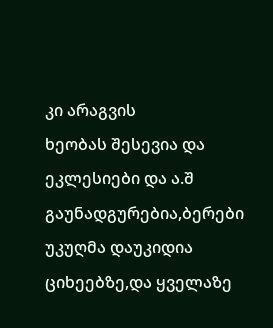კი არაგვის
ხეობას შესევია და ეკლესიები და ა.შ გაუნადგურებია,ბერები უკუღმა დაუკიდია
ციხეებზე,და ყველაზე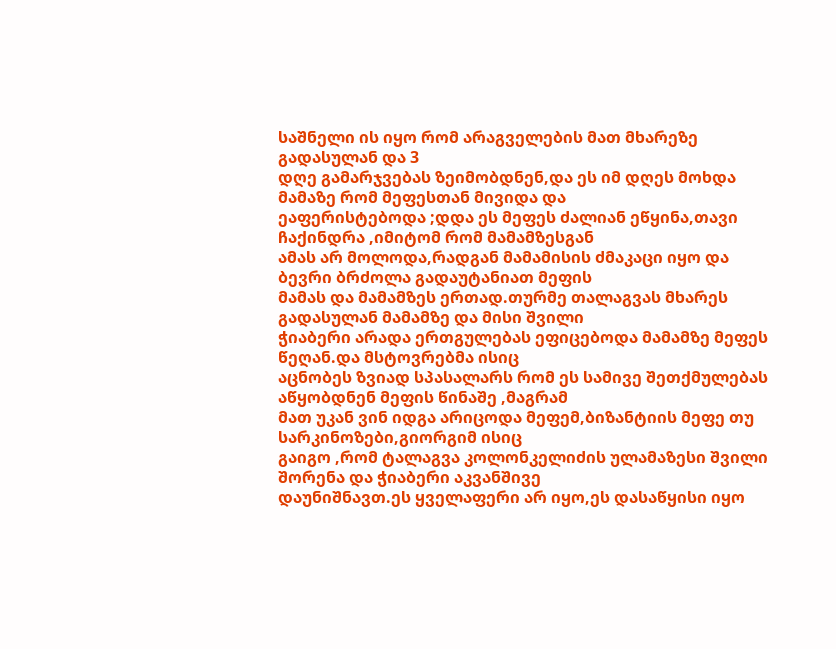საშნელი ის იყო რომ არაგველების მათ მხარეზე გადასულან და 3
დღე გამარჯვებას ზეიმობდნენ,და ეს იმ დღეს მოხდა მამაზე რომ მეფესთან მივიდა და
ეაფერისტებოდა ;დდა ეს მეფეს ძალიან ეწყინა,თავი ჩაქინდრა ,იმიტომ რომ მამამზესგან
ამას არ მოლოდა,რადგან მამამისის ძმაკაცი იყო და ბევრი ბრძოლა გადაუტანიათ მეფის
მამას და მამამზეს ერთად.თურმე თალაგვას მხარეს გადასულან მამამზე და მისი შვილი
ჭიაბერი არადა ერთგულებას ეფიცებოდა მამამზე მეფეს წეღან.და მსტოვრებმა ისიც
აცნობეს ზვიად სპასალარს რომ ეს სამივე შეთქმულებას აწყობდნენ მეფის წინაშე ,მაგრამ
მათ უკან ვინ იდგა არიცოდა მეფემ,ბიზანტიის მეფე თუ სარკინოზები,გიორგიმ ისიც
გაიგო ,რომ ტალაგვა კოლონკელიძის ულამაზესი შვილი შორენა და ჭიაბერი აკვანშივე
დაუნიშნავთ.ეს ყველაფერი არ იყო,ეს დასაწყისი იყო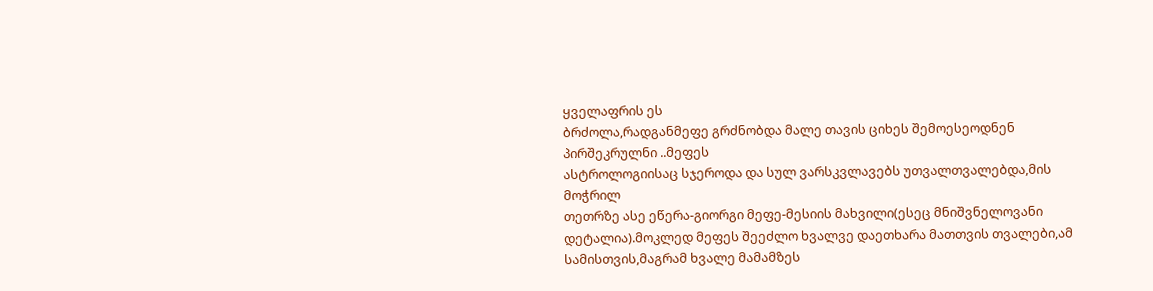ყველაფრის ეს
ბრძოლა,რადგანმეფე გრძნობდა მალე თავის ციხეს შემოესეოდნენ პირშეკრულნი ..მეფეს
ასტროლოგიისაც სჯეროდა და სულ ვარსკვლავებს უთვალთვალებდა,მის მოჭრილ
თეთრზე ასე ეწერა-გიორგი მეფე-მესიის მახვილი(ესეც მნიშვნელოვანი
დეტალია).მოკლედ მეფეს შეეძლო ხვალვე დაეთხარა მათთვის თვალები,ამ
სამისთვის,მაგრამ ხვალე მამამზეს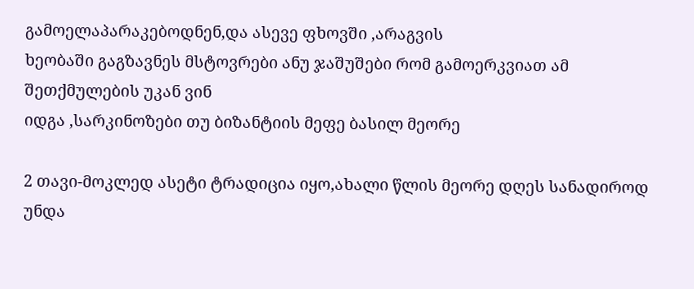გამოელაპარაკებოდნენ,და ასევე ფხოვში ,არაგვის
ხეობაში გაგზავნეს მსტოვრები ანუ ჯაშუშები რომ გამოერკვიათ ამ შეთქმულების უკან ვინ
იდგა ,სარკინოზები თუ ბიზანტიის მეფე ბასილ მეორე

2 თავი-მოკლედ ასეტი ტრადიცია იყო,ახალი წლის მეორე დღეს სანადიროდ უნდა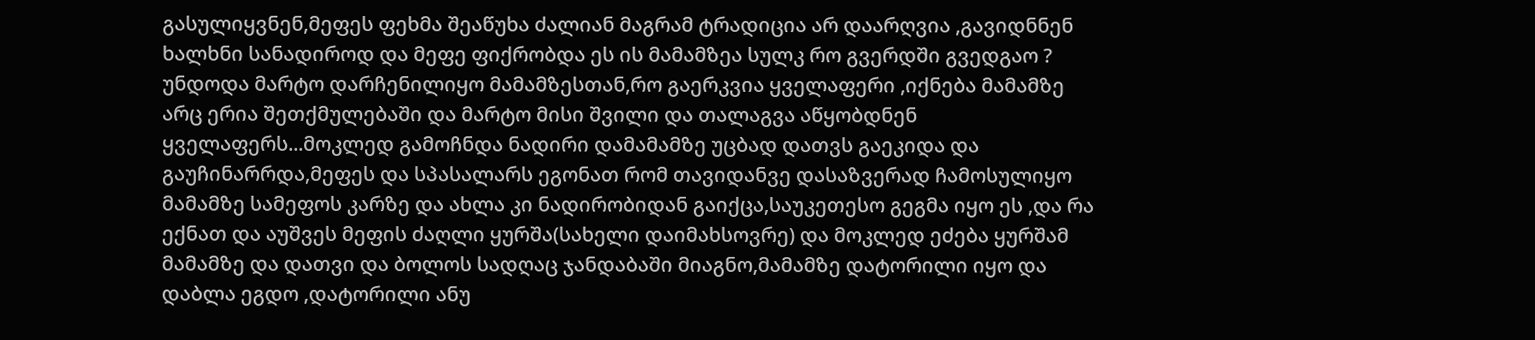გასულიყვნენ,მეფეს ფეხმა შეაწუხა ძალიან მაგრამ ტრადიცია არ დაარღვია ,გავიდნნენ
ხალხნი სანადიროდ და მეფე ფიქრობდა ეს ის მამამზეა სულკ რო გვერდში გვედგაო ?
უნდოდა მარტო დარჩენილიყო მამამზესთან,რო გაერკვია ყველაფერი ,იქნება მამამზე
არც ერია შეთქმულებაში და მარტო მისი შვილი და თალაგვა აწყობდნენ
ყველაფერს...მოკლედ გამოჩნდა ნადირი დამამამზე უცბად დათვს გაეკიდა და
გაუჩინარრდა,მეფეს და სპასალარს ეგონათ რომ თავიდანვე დასაზვერად ჩამოსულიყო
მამამზე სამეფოს კარზე და ახლა კი ნადირობიდან გაიქცა,საუკეთესო გეგმა იყო ეს ,და რა
ექნათ და აუშვეს მეფის ძაღლი ყურშა(სახელი დაიმახსოვრე) და მოკლედ ეძება ყურშამ
მამამზე და დათვი და ბოლოს სადღაც ჯანდაბაში მიაგნო,მამამზე დატორილი იყო და
დაბლა ეგდო ,დატორილი ანუ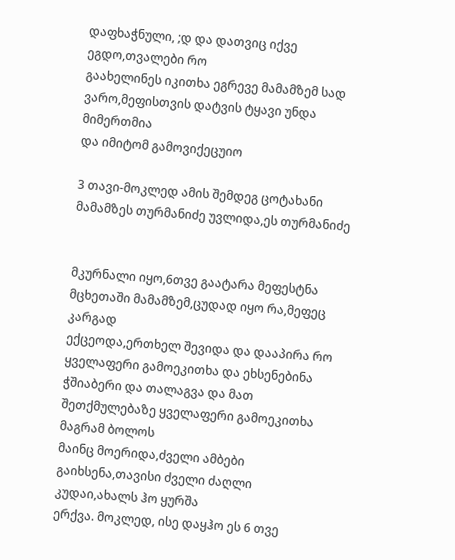დაფხაჭნული, ;დ და დათვიც იქვე ეგდო,თვალები რო
გაახელინეს იკითხა ეგრევე მამამზემ სად ვარო,მეფისთვის დატვის ტყავი უნდა მიმერთმია
და იმიტომ გამოვიქეცუიო

3 თავი-მოკლედ ამის შემდეგ ცოტახანი მამამზეს თურმანიძე უვლიდა,ეს თურმანიძე


მკურნალი იყო,6თვე გაატარა მეფესტნა მცხეთაში მამამზემ,ცუდად იყო რა,მეფეც კარგად
ექცეოდა,ერთხელ შევიდა და დააპირა რო ყველაფერი გამოეკითხა და ეხსენებინა
ჭშიაბერი და თალაგვა და მათ შეთქმულებაზე ყველაფერი გამოეკითხა მაგრამ ბოლოს
მაინც მოერიდა,ძველი ამბები გაიხსენა,თავისი ძველი ძაღლი კუდაი,ახალს ჰო ყურშა
ერქვა. მოკლედ, ისე დაყჰო ეს 6 თვე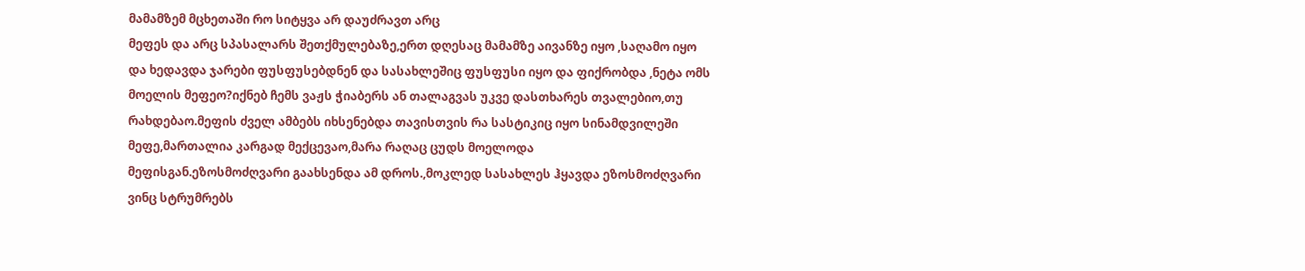მამამზემ მცხეთაში რო სიტყვა არ დაუძრავთ არც
მეფეს და არც სპასალარს შეთქმულებაზე,ერთ დღესაც მამამზე აივანზე იყო ,საღამო იყო
და ხედავდა ჯარები ფუსფუსებდნენ და სასახლეშიც ფუსფუსი იყო და ფიქრობდა ,ნეტა ომს
მოელის მეფეო?იქნებ ჩემს ვაჟს ჭიაბერს ან თალაგვას უკვე დასთხარეს თვალებიო,თუ
რახდებაო.მეფის ძველ ამბებს იხსენებდა თავისთვის რა სასტიკიც იყო სინამდვილეში
მეფე,მართალია კარგად მექცევაო,მარა რაღაც ცუდს მოელოდა
მეფისგან.ეზოსმოძღვარი გაახსენდა ამ დროს.,მოკლედ სასახლეს ჰყავდა ეზოსმოძღვარი
ვინც სტრუმრებს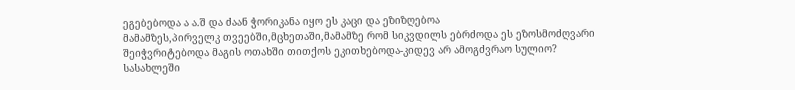ეგებებოდა ა ა.შ და ძაან ჭორიკანა იყო ეს კაცი და ეზიზღებოა
მამამზეს,პირველკ თვეებში,მცხეთაში,მამამზე რომ სიკვდილს ებრძოდა ეს ეზოსმოძღვარი
შეიჭვრიტებოდა მაგის ოთახში თითქოს ეკითხებოდა-კიდევ არ ამოგძვრაო სულიო?
სასახლეში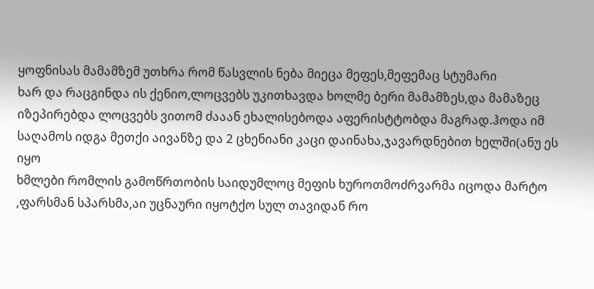ყოფნისას მამამზემ უთხრა რომ წასვლის ნება მიეცა მეფეს,მეფემაც სტუმარი
ხარ და რაცგინდა ის ქენიო,ლოცვებს უკითხავდა ხოლმე ბერი მამამზეს,და მამაზეც
იზეპირებდა ლოცვებს ვითომ ძააან ეხალისებოდა აფერისტტობდა მაგრად.ჰოდა იმ
საღამოს იდგა მეთქი აივანზე და 2 ცხენიანი კაცი დაინახა,ჯავარდნებით ხელში(ანუ ეს იყო
ხმლები რომლის გამოწრთობის საიდუმლოც მეფის ხუროთმოძრვარმა იცოდა მარტო
,ფარსმან სპარსმა,აი უცნაური იყოტქო სულ თავიდან რო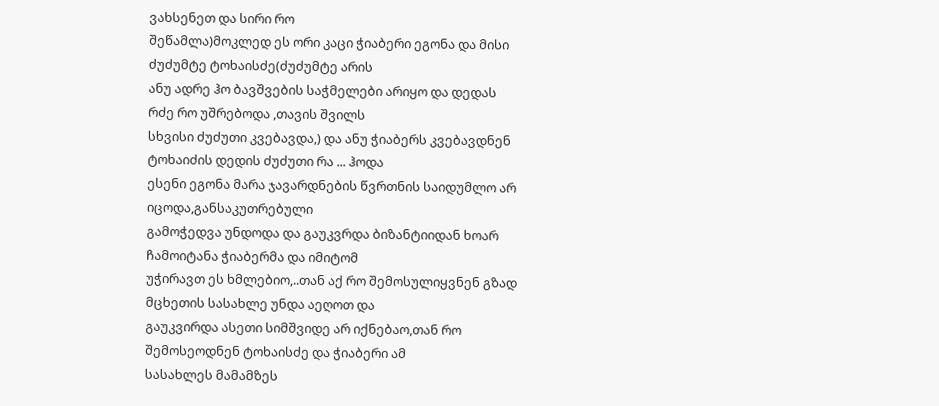ვახსენეთ და სირი რო
შეწამლა)მოკლედ ეს ორი კაცი ჭიაბერი ეგონა და მისი ძუძუმტე ტოხაისძე(ძუძუმტე არის
ანუ ადრე ჰო ბავშვების საჭმელები არიყო და დედას რძე რო უშრებოდა ,თავის შვილს
სხვისი ძუძუთი კვებავდა,) და ანუ ჭიაბერს კვებავდნენ ტოხაიძის დედის ძუძუთი რა ... ჰოდა
ესენი ეგონა მარა ჯავარდნების წვრთნის საიდუმლო არ იცოდა,განსაკუთრებული
გამოჭედვა უნდოდა და გაუკვრდა ბიზანტიიდან ხოარ ჩამოიტანა ჭიაბერმა და იმიტომ
უჭირავთ ეს ხმლებიო,..თან აქ რო შემოსულიყვნენ გზად მცხეთის სასახლე უნდა აეღოთ და
გაუკვირდა ასეთი სიმშვიდე არ იქნებაო,თან რო შემოსეოდნენ ტოხაისძე და ჭიაბერი ამ
სასახლეს მამამზეს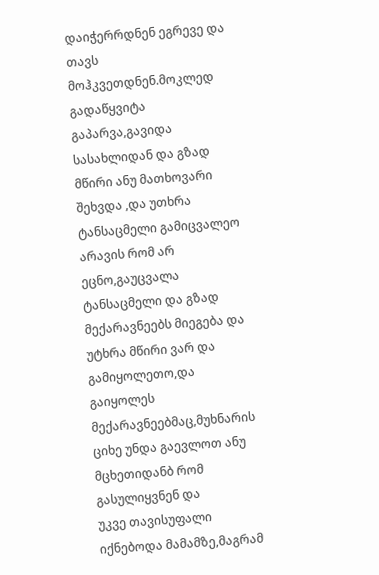დაიჭერრდნენ ეგრევე და თავს მოჰკვეთდნენ.მოკლედ გადაწყვიტა
გაპარვა,გავიდა სასახლიდან და გზად მწირი ანუ მათხოვარი შეხვდა ,და უთხრა
ტანსაცმელი გამიცვალეო არავის რომ არ ეცნო,გაუცვალა ტანსაცმელი და გზად
მექარავნეებს მიეგება და უტხრა მწირი ვარ და გამიყოლეთო,და გაიყოლეს
მექარავნეებმაც,მუხნარის ციხე უნდა გაევლოთ ანუ მცხეთიდანბ რომ გასულიყვნენ და
უკვე თავისუფალი იქნებოდა მამამზე,მაგრამ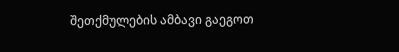შეთქმულების ამბავი გაეგოთ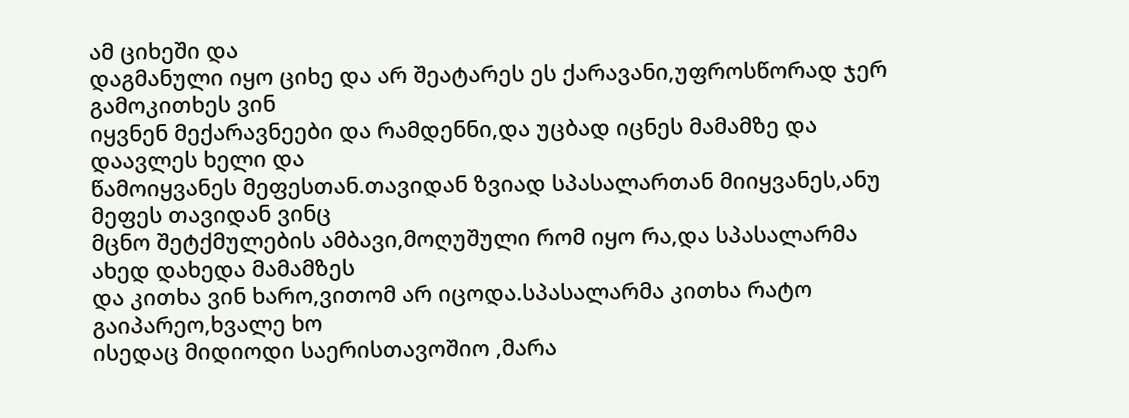ამ ციხეში და
დაგმანული იყო ციხე და არ შეატარეს ეს ქარავანი,უფროსწორად ჯერ გამოკითხეს ვინ
იყვნენ მექარავნეები და რამდენნი,და უცბად იცნეს მამამზე და დაავლეს ხელი და
წამოიყვანეს მეფესთან.თავიდან ზვიად სპასალართან მიიყვანეს,ანუ მეფეს თავიდან ვინც
მცნო შეტქმულების ამბავი,მოღუშული რომ იყო რა,და სპასალარმა ახედ დახედა მამამზეს
და კითხა ვინ ხარო,ვითომ არ იცოდა.სპასალარმა კითხა რატო გაიპარეო,ხვალე ხო
ისედაც მიდიოდი საერისთავოშიო ,მარა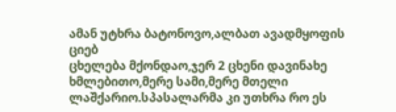ამან უტხრა ბატონოვო,ალბათ ავადმყოფის ციებ
ცხელება მქონდაო,ჯერ 2 ცხენი დავინახე ხმლებითო,მერე სამი,მერე მთელი
ლაშქარიო.სპასალარმა კი უთხრა რო ეს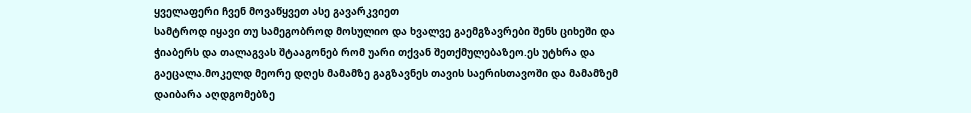ყველაფერი ჩვენ მოვაწყვეთ ასე გავარკვიეთ
სამტროდ იყავი თუ სამეგობროდ მოსულიო და ხვალვე გაემგზავრები შენს ციხეში და
ჭიაბერს და თალაგვას შტააგონებ რომ უარი თქვან შეთქმულებაზეო.ეს უტხრა და
გაეცალა.მოკელდ მეორე დღეს მამამზე გაგზავნეს თავის საერისთავოში და მამამზემ
დაიბარა აღდგომებზე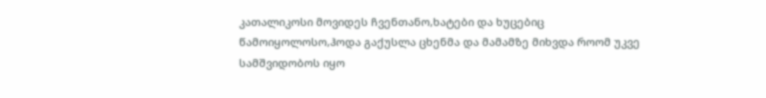კათალიკოსი მოვიდეს ჩვენთანო,ხატები და ხუცებიც
წამოიყოლოსო,ჰოდა გაქუსლა ცხენმა და მამამზე მიხვდა როომ უკვე სამშვიდობოს იყო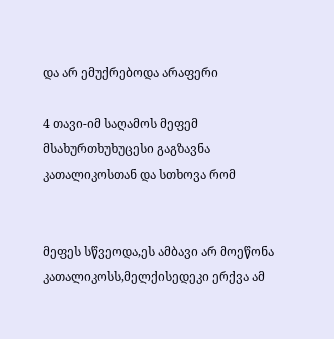და არ ემუქრებოდა არაფერი

4 თავი-იმ საღამოს მეფემ მსახურთხუხუცესი გაგზავნა კათალიკოსთან და სთხოვა რომ


მეფეს სწვეოდა,ეს ამბავი არ მოეწონა კათალიკოსს,მელქისედეკი ერქვა ამ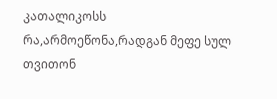კათალიკოსს
რა,არმოეწონა,რადგან მეფე სულ თვითონ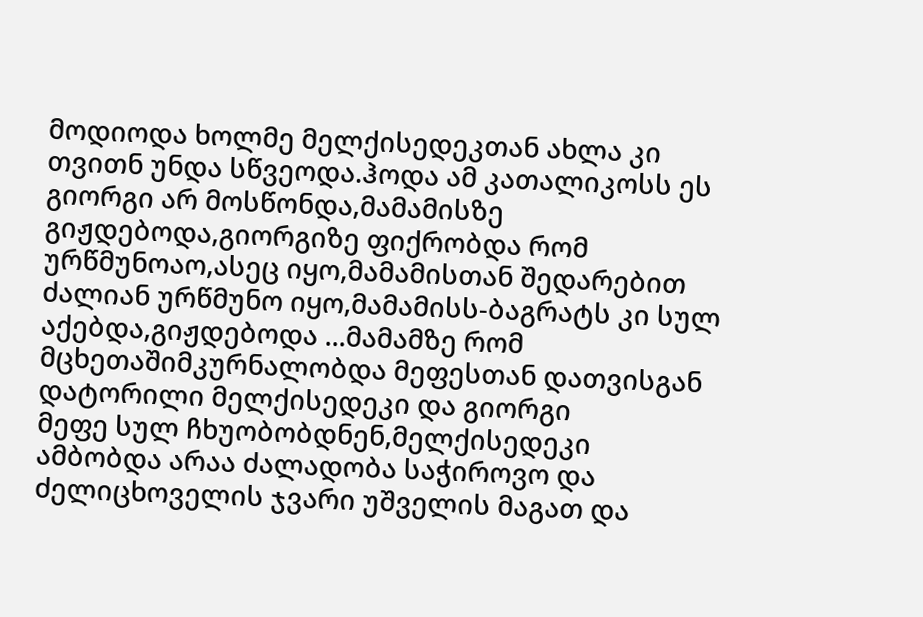მოდიოდა ხოლმე მელქისედეკთან ახლა კი
თვითნ უნდა სწვეოდა.ჰოდა ამ კათალიკოსს ეს გიორგი არ მოსწონდა,მამამისზე
გიჟდებოდა,გიორგიზე ფიქრობდა რომ ურწმუნოაო,ასეც იყო,მამამისთან შედარებით
ძალიან ურწმუნო იყო,მამამისს-ბაგრატს კი სულ აქებდა,გიჟდებოდა ...მამამზე რომ
მცხეთაშიმკურნალობდა მეფესთან დათვისგან დატორილი მელქისედეკი და გიორგი
მეფე სულ ჩხუობობდნენ,მელქისედეკი ამბობდა არაა ძალადობა საჭიროვო და
ძელიცხოველის ჯვარი უშველის მაგათ და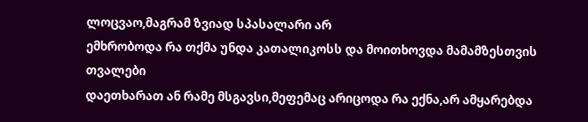ლოცვაო,მაგრამ ზვიად სპასალარი არ
ემხრობოდა რა თქმა უნდა კათალიკოსს და მოითხოვდა მამამზესთვის თვალები
დაეთხარათ ან რამე მსგავსი,მეფემაც არიცოდა რა ექნა,არ ამყარებდა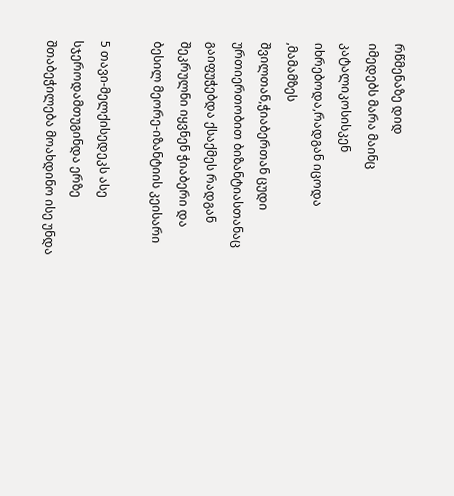რწმენაზე დიდ
იმედებს მარა მაინც კატალიკოსისკენ იხრებოდა,რადგან იცოდა ,მამამზეს
შვილთან,ჭიაბერთან ცუდი ურთიერთობით ბიზანტიასთანაც გაიფუჭებდა ქსაქმეს რადგან
შეკრულნი იყვნენ ჭიაბერი და ბესილ მეორე-იზანტიის კეისარი

5 თავი-მელქისედეკს ასე სჯეროდამთუგინდა ერზე შთაბეჭილება მოახდინო ისე უნდა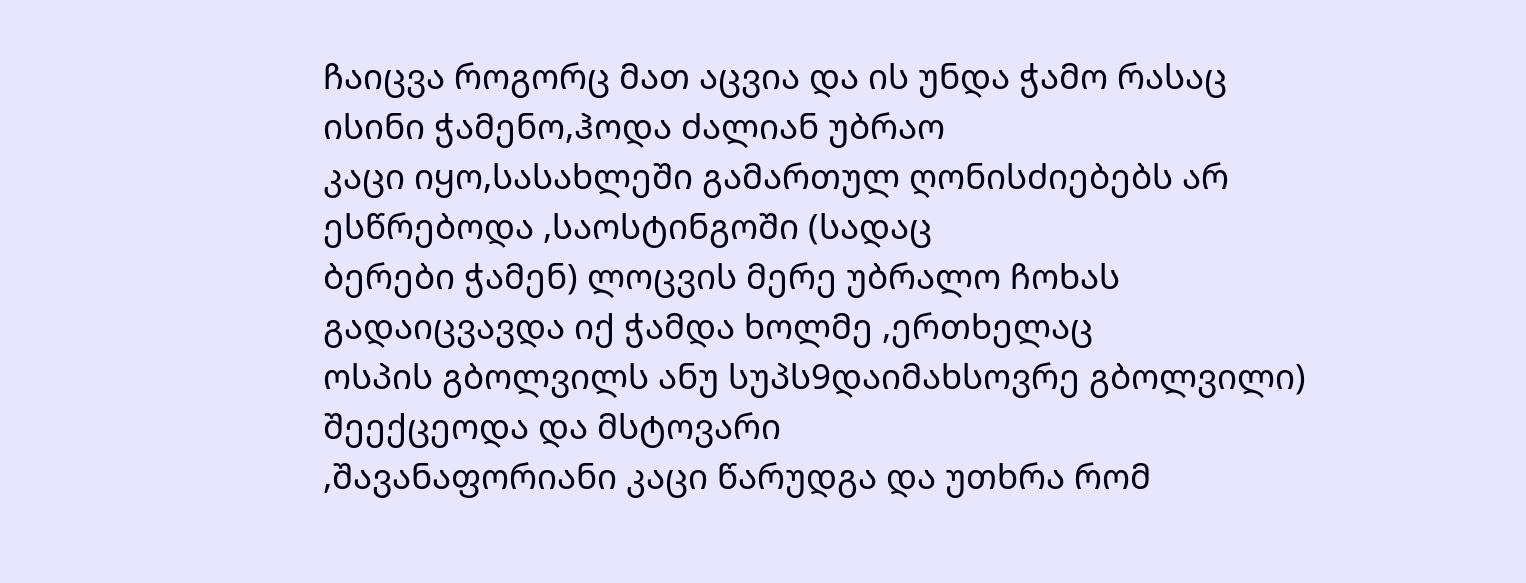ჩაიცვა როგორც მათ აცვია და ის უნდა ჭამო რასაც ისინი ჭამენო,ჰოდა ძალიან უბრაო
კაცი იყო,სასახლეში გამართულ ღონისძიებებს არ ესწრებოდა ,საოსტინგოში (სადაც
ბერები ჭამენ) ლოცვის მერე უბრალო ჩოხას გადაიცვავდა იქ ჭამდა ხოლმე ,ერთხელაც
ოსპის გბოლვილს ანუ სუპს9დაიმახსოვრე გბოლვილი) შეექცეოდა და მსტოვარი
,შავანაფორიანი კაცი წარუდგა და უთხრა რომ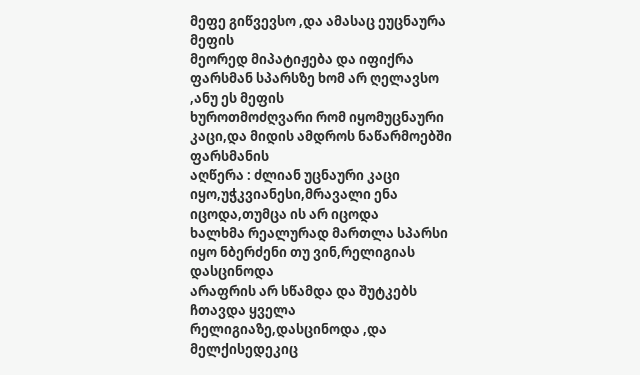მეფე გიწვევსო ,და ამასაც ეუცნაურა მეფის
მეორედ მიპატიჟება და იფიქრა ფარსმან სპარსზე ხომ არ ღელავსო ,ანუ ეს მეფის
ხუროთმოძღვარი რომ იყომუცნაური კაცი,და მიდის ამდროს ნაწარმოებში ფარსმანის
აღწერა : ძლიან უცნაური კაცი იყო,უჭკვიანესი,მრავალი ენა იცოდა,თუმცა ის არ იცოდა
ხალხმა რეალურად მართლა სპარსი იყო ნბერძენი თუ ვინ,რელიგიას დასცინოდა
არაფრის არ სწამდა და შუტკებს ჩთავდა ყველა რელიგიაზე,დასცინოდა ,და
მელქისედეკიც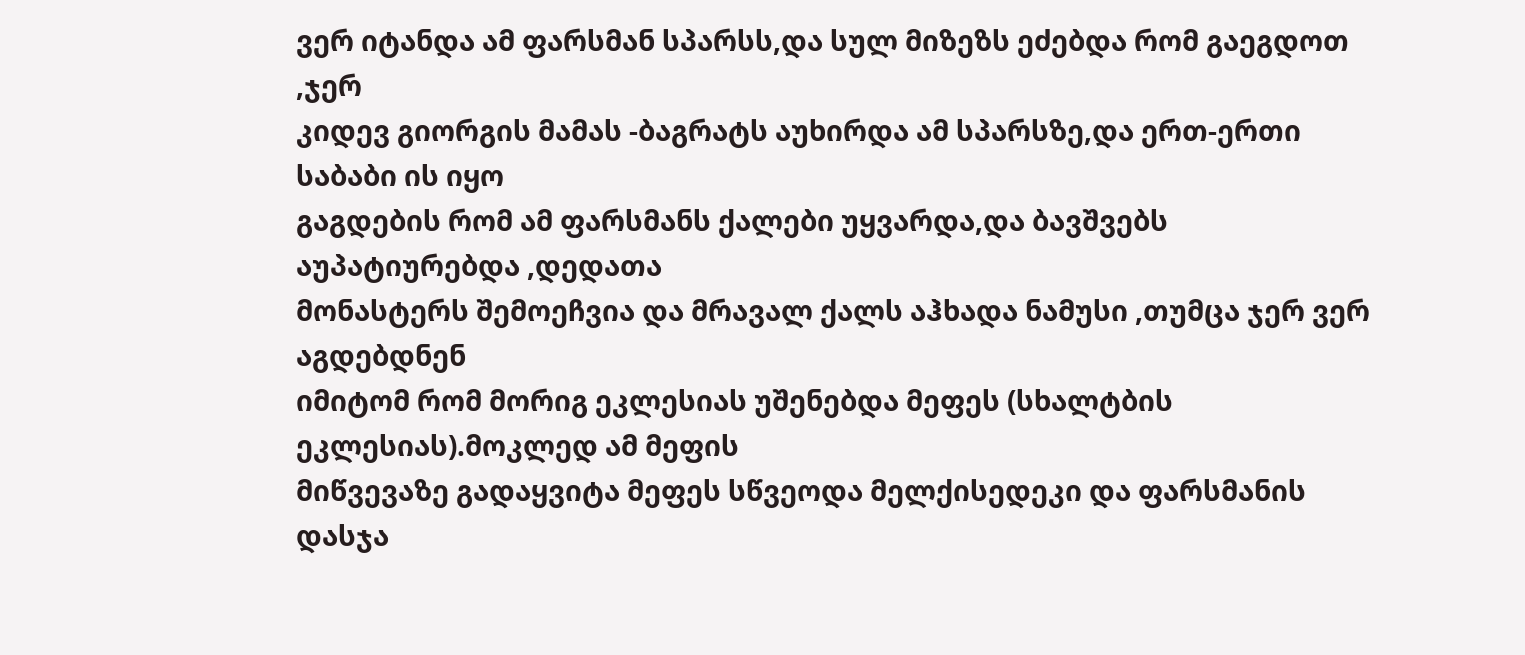ვერ იტანდა ამ ფარსმან სპარსს,და სულ მიზეზს ეძებდა რომ გაეგდოთ ,ჯერ
კიდევ გიორგის მამას -ბაგრატს აუხირდა ამ სპარსზე,და ერთ-ერთი საბაბი ის იყო
გაგდების რომ ამ ფარსმანს ქალები უყვარდა,და ბავშვებს აუპატიურებდა ,დედათა
მონასტერს შემოეჩვია და მრავალ ქალს აჰხადა ნამუსი ,თუმცა ჯერ ვერ აგდებდნენ
იმიტომ რომ მორიგ ეკლესიას უშენებდა მეფეს (სხალტბის ეკლესიას).მოკლედ ამ მეფის
მიწვევაზე გადაყვიტა მეფეს სწვეოდა მელქისედეკი და ფარსმანის დასჯა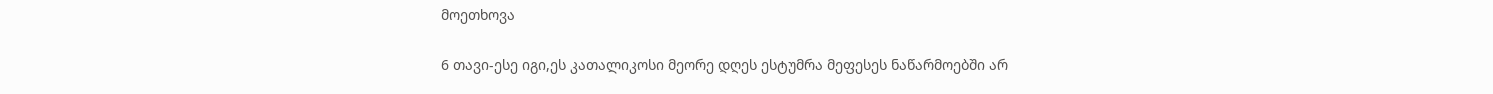მოეთხოვა

6 თავი-ესე იგი,ეს კათალიკოსი მეორე დღეს ესტუმრა მეფესეს ნაწარმოებში არ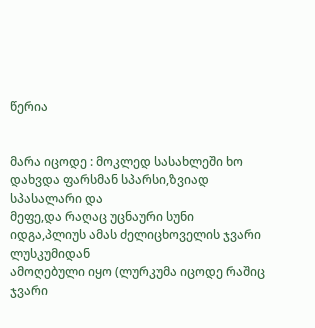წერია


მარა იცოდე : მოკლედ სასახლეში ხო დახვდა ფარსმან სპარსი,ზვიად სპასალარი და
მეფე,და რაღაც უცნაური სუნი იდგა,პლიუს ამას ძელიცხოველის ჯვარი ლუსკუმიდან
ამოღებული იყო (ლურკუმა იცოდე რაშიც ჯვარი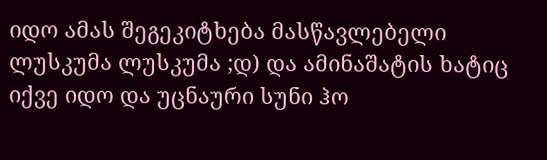იდო ამას შეგეკიტხება მასწავლებელი
ლუსკუმა ლუსკუმა ;დ) და ამინაშატის ხატიც იქვე იდო და უცნაური სუნი ჰო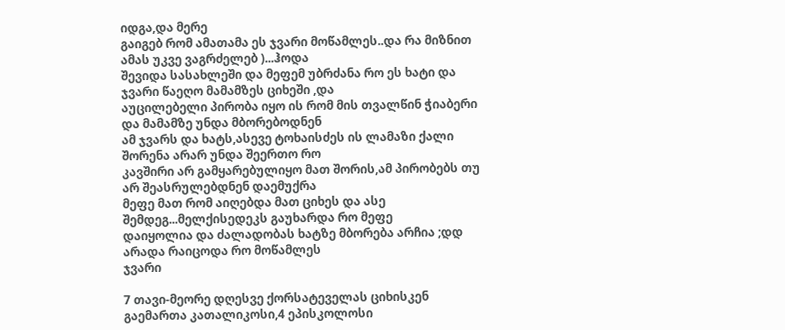იდგა,და მერე
გაიგებ რომ ამათამა ეს ჯვარი მოწამლეს..და რა მიზნით ამას უკვე ვაგრძელებ )...ჰოდა
შევიდა სასახლეში და მეფემ უბრძანა რო ეს ხატი და ჯვარი წაეღო მამამზეს ციხეში ,და
აუცილებელი პირობა იყო ის რომ მის თვალწინ ჭიაბერი და მამამზე უნდა მბორებოდნენ
ამ ჯვარს და ხატს,ასევე ტოხაისძეს ის ლამაზი ქალი შორენა არარ უნდა შეერთო რო
კავშირი არ გამყარებულიყო მათ შორის,ამ პირობებს თუ არ შეასრულებდნენ დაემუქრა
მეფე მათ რომ აიღებდა მათ ციხეს და ასე შემდეგ...მელქისედეკს გაუხარდა რო მეფე
დაიყოლია და ძალადობას ხატზე მბორება არჩია ;დდ არადა რაიცოდა რო მოწამლეს
ჯვარი

7 თავი-მეორე დღესვე ქორსატეველას ციხისკენ გაემართა კათალიკოსი,4 ეპისკოლოსი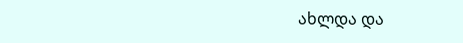ახლდა და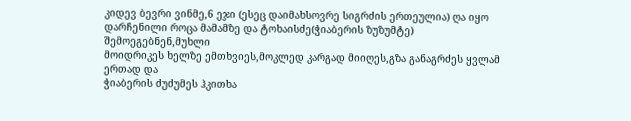კიდევ ბევრი ვინმე,6 ეჯი (ესეც დაიმახსოვრე სიგრძის ერთეულია) ღა იყო
დარჩენილი როცა მამამზე და ტოხაისძე(ჭიაბერის ზუზუმტე) შემოეგებნენ,მუხლი
მოიდრიკეს ხელზე ემთხვიეს,მოკლედ კარგად მიიღეს,გზა განაგრძეს ყვლამ ერთად და
ჭიაბერის ძუძუმეს ჰკითხა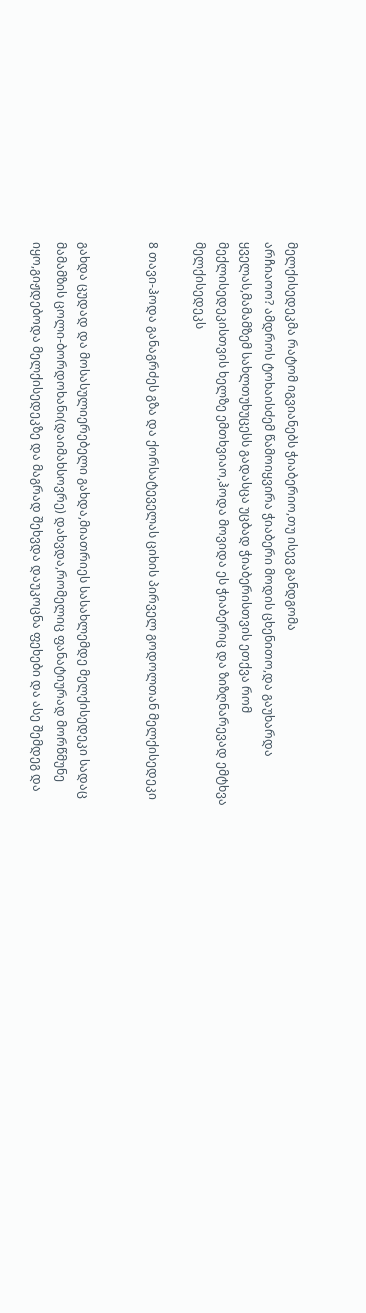მელქისედეკმა რატომ იგვიანებს ჭიაბერიო,თუ ისევ განდგომა
არჩიაოო? ამდროს ტოხაისძემ წამოიყვირა ჭიაბერი მოდის ცხენითო,და გაუხარდა
ყველას,მამამზემ სახლთუხუცესს გადასცა უცბად ჭიაბერისთვის ეთქვა რომ
მექლისედეკისთვის ხელზე ემთხვიაო,ჰოდა მოვიდა ეს ჭიაბერიც და ზიზღნარევად ემტხვა
მელქისედეკს

8 თავი-ჰოდა განაგრძეს გზა და ქორსატეველას ციხის პირველ გოდოლთან მელქისედეკი


გახდა ცუდად და მოსასულიერებელი გახდა,მიათრიეს სასახლემდე მელქისედეკი სადაც
მამამზის ცოლი-ბორდოხანი(დაიმახსოვრე) დახვდა,რომელიც ფანატიურად მორწმუნე
იყო,გიჟდებოდა მელქისედეკზე და მაგრად შეხვდა დაუკოცნა ფეხები და ასე შემდეგ და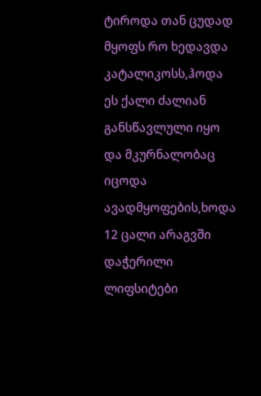ტიროდა თან ცუდად მყოფს რო ხედავდა კატალიკოსს,ჰოდა ეს ქალი ძალიან
განსწავლული იყო და მკურნალობაც იცოდა ავადმყოფების,ხოდა 12 ცალი არაგვში
დაჭერილი ლიფსიტები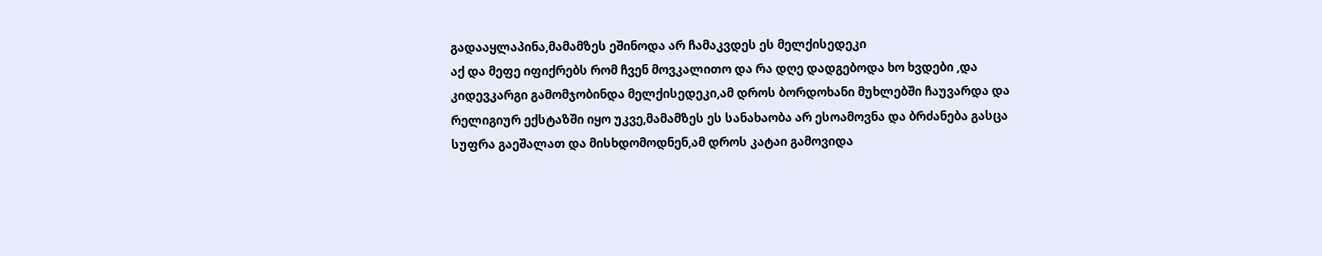გადააყლაპინა,მამამზეს ეშინოდა არ ჩამაკვდეს ეს მელქისედეკი
აქ და მეფე იფიქრებს რომ ჩვენ მოვკალითო და რა დღე დადგებოდა ხო ხვდები ,და
კიდევკარგი გამომჯობინდა მელქისედეკი,ამ დროს ბორდოხანი მუხლებში ჩაუვარდა და
რელიგიურ ექსტაზში იყო უკვე,მამამზეს ეს სანახაობა არ ესოამოვნა და ბრძანება გასცა
სუფრა გაეშალათ და მისხდომოდნენ,ამ დროს კატაი გამოვიდა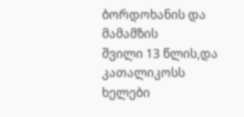ბორდოხანის და მამამზის
შვილი 13 წლის,და კათალიკოსს ხელები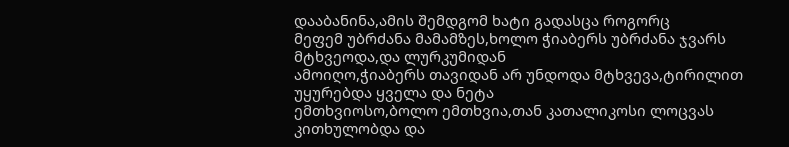დააბანინა,ამის შემდგომ ხატი გადასცა როგორც
მეფემ უბრძანა მამამზეს,ხოლო ჭიაბერს უბრძანა ჯვარს მტხვეოდა,და ლურკუმიდან
ამოიღო,ჭიაბერს თავიდან არ უნდოდა მტხვევა,ტირილით უყურებდა ყველა და ნეტა
ემთხვიოსო,ბოლო ემთხვია,თან კათალიკოსი ლოცვას კითხულობდა და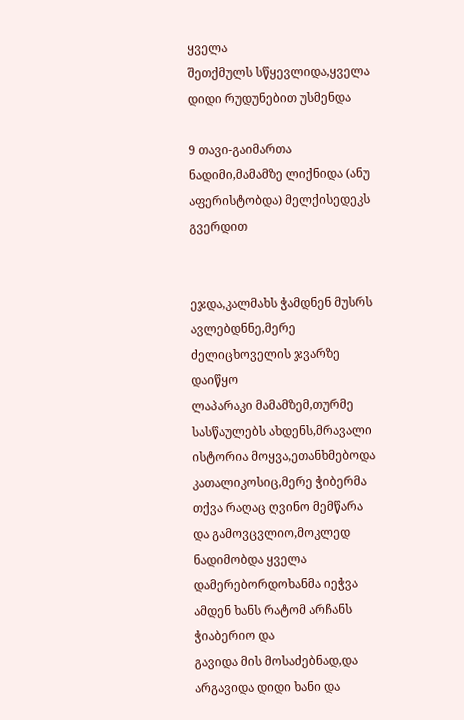ყველა
შეთქმულს სწყევლიდა,ყველა დიდი რუდუნებით უსმენდა

9 თავი-გაიმართა ნადიმი,მამამზე ლიქნიდა (ანუ აფერისტობდა) მელქისედეკს გვერდით


ეჯდა,კალმახს ჭამდნენ მუსრს ავლებდნნე,მერე ძელიცხოველის ჯვარზე დაიწყო
ლაპარაკი მამამზემ,თურმე სასწაულებს ახდენს,მრავალი ისტორია მოყვა,ეთანხმებოდა
კათალიკოსიც,მერე ჭიბერმა თქვა რაღაც ღვინო მემწარა და გამოვცვლიო,მოკლედ
ნადიმობდა ყველა დამერებორდოხანმა იეჭვა ამდენ ხანს რატომ არჩანს ჭიაბერიო და
გავიდა მის მოსაძებნად,და არგავიდა დიდი ხანი და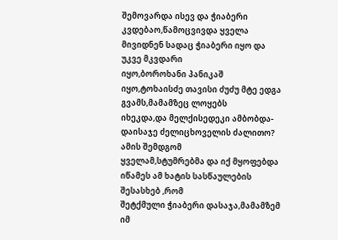შემოვარდა ისევ და ჭიაბერი
კვდებაო,წამოცვივდა ყველა მივიდნენ სადაც ჭიაბერი იყო და უკვე მკვდარი
იყო,ბოროხანი პანიკაშ იყო,ტოხაისძე თავისი ძუძუ მტე ედგა გვამს,მამამზეც ლოყებს
იხეკდა,და მელქისედეკი ამბობდა-დაისაჯე ძელიცხოველის ძალითო? ამის შემდგომ
ყველამ,სტუმრებმა და იქ მყოფებდა იწამეს ამ ხატის სასწაულების შესასხებ ,რომ
შეტქმული ჭიაბერი დასაჯა,მამამზემ იმ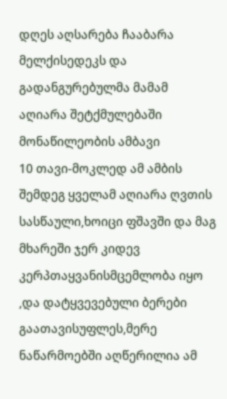დღეს აღსარება ჩააბარა მელქისედეკს და
გადანგურებულმა მამამ აღიარა შეტქმულებაში მონაწილეობის ამბავი
10 თავი-მოკლედ ამ ამბის შემდეგ ყველამ აღიარა ღვთის სასწაული,ხოიცი ფშავში და მაგ
მხარეში ჯერ კიდევ კერპთაყვანისმცემლობა იყო ,და დატყვევებული ბერები
გაათავისუფლეს,მერე ნაწარმოებში აღწერილია ამ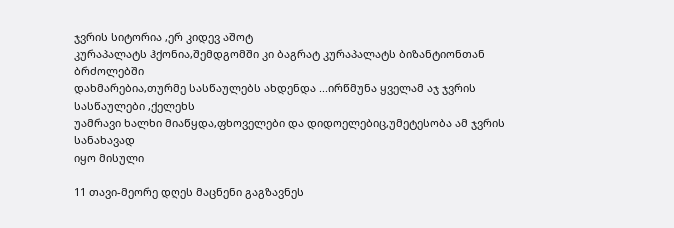ჯვრის სიტორია ,ერ კიდევ აშოტ
კურაპალატს ჰქონია,შემდგომში კი ბაგრატ კურაპალატს ბიზანტიონთან ბრძოლებში
დახმარებია,თურმე სასწაულებს ახდენდა ...ირწმუნა ყველამ აჯ ჯვრის სასწაულები ,ქელეხს
უამრავი ხალხი მიაწყდა,ფხოველები და დიდოელებიც,უმეტესობა ამ ჯვრის სანახავად
იყო მისული

11 თავი-მეორე დღეს მაცნენი გაგზავნეს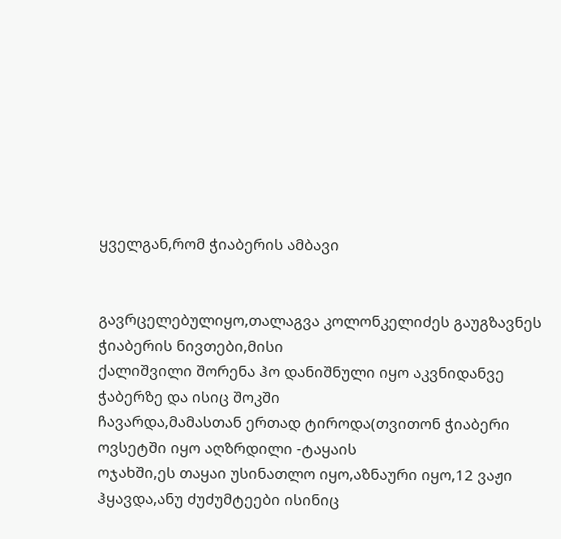ყველგან,რომ ჭიაბერის ამბავი


გავრცელებულიყო,თალაგვა კოლონკელიძეს გაუგზავნეს ჭიაბერის ნივთები,მისი
ქალიშვილი შორენა ჰო დანიშნული იყო აკვნიდანვე ჭაბერზე და ისიც შოკში
ჩავარდა,მამასთან ერთად ტიროდა(თვითონ ჭიაბერი ოვსეტში იყო აღზრდილი -ტაყაის
ოჯახში,ეს თაყაი უსინათლო იყო,აზნაური იყო,12 ვაჟი ჰყავდა,ანუ ძუძუმტეები ისინიც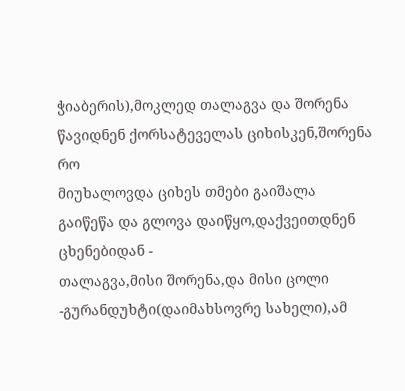ჭიაბერის),მოკლედ თალაგვა და შორენა წავიდნენ ქორსატეველას ციხისკენ,შორენა რო
მიუხალოვდა ციხეს თმები გაიშალა გაიწეწა და გლოვა დაიწყო,დაქვეითდნენ ცხენებიდან -
თალაგვა,მისი შორენა,და მისი ცოლი -გურანდუხტი(დაიმახსოვრე სახელი),ამ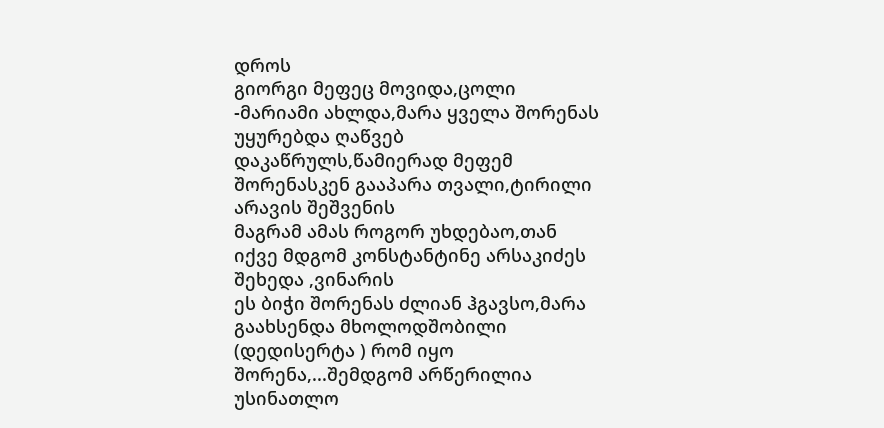დროს
გიორგი მეფეც მოვიდა,ცოლი -მარიამი ახლდა,მარა ყველა შორენას უყურებდა ღაწვებ
დაკაწრულს,წამიერად მეფემ შორენასკენ გააპარა თვალი,ტირილი არავის შეშვენის
მაგრამ ამას როგორ უხდებაო,თან იქვე მდგომ კონსტანტინე არსაკიძეს შეხედა ,ვინარის
ეს ბიჭი შორენას ძლიან ჰგავსო,მარა გაახსენდა მხოლოდშობილი (დედისერტა ) რომ იყო
შორენა,...შემდგომ არწერილია უსინათლო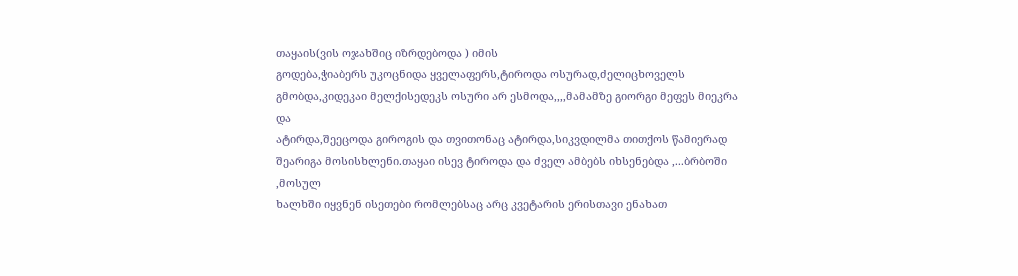თაყაის(ვის ოჯახშიც იზრდებოდა ) იმის
გოდება,ჭიაბერს უკოცნიდა ყველაფერს,ტიროდა ოსურად,ძელიცხოველს
გმობდა,კიდეკაი მელქისედეკს ოსური არ ესმოდა,,,,მამამზე გიორგი მეფეს მიეკრა და
ატირდა,შეეცოდა გიროგის და თვითონაც ატირდა,სიკვდილმა თითქოს წამიერად
შეარიგა მოსისხლენი.თაყაი ისევ ტიროდა და ძველ ამბებს იხსენებდა ,...ბრბოში ,მოსულ
ხალხში იყვნენ ისეთები რომლებსაც არც კვეტარის ერისთავი ენახათ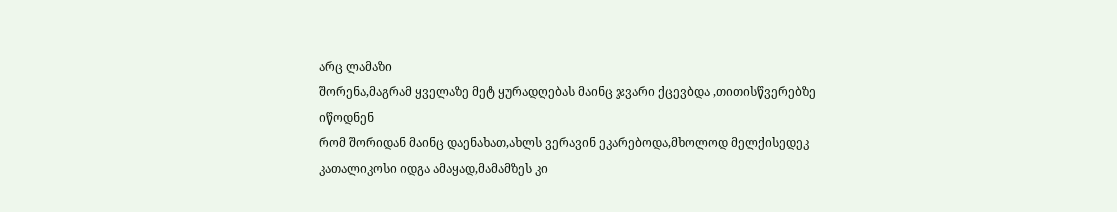არც ლამაზი
შორენა,მაგრამ ყველაზე მეტ ყურადღებას მაინც ჯვარი ქცევბდა ,თითისწვერებზე იწოდნენ
რომ შორიდან მაინც დაენახათ,ახლს ვერავინ ეკარებოდა,მხოლოდ მელქისედეკ
კათალიკოსი იდგა ამაყად,მამამზეს კი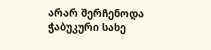არარ შერჩენოდა ჭაბუკური სახე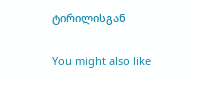ტირილისგან

You might also like